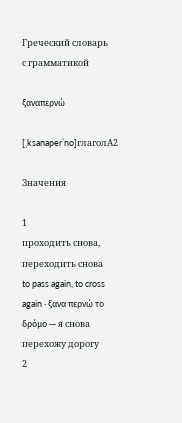Греческий словарь
с грамматикой

ξαναπερνώ

[ˌksanaperˈno]глаголA2

Значения

1
проходить снова, переходить снова
to pass again, to cross again · ξανα περνώ το δρόμο — я снова перехожу дорогу
2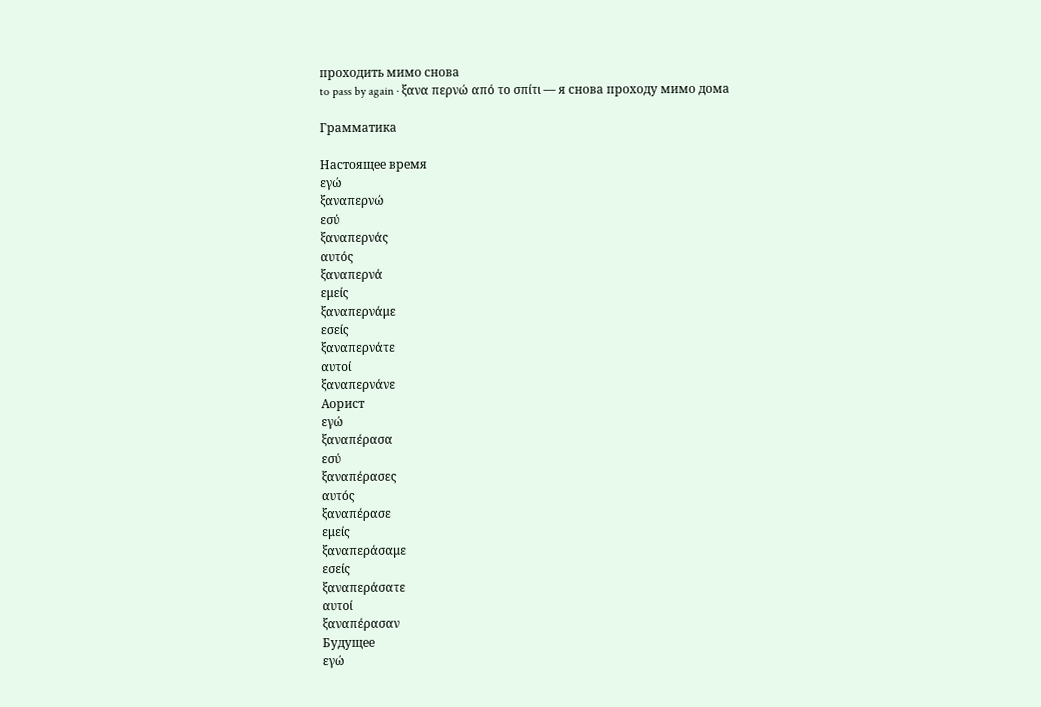проходить мимо снова
to pass by again · ξανα περνώ από το σπίτι — я снова проходу мимо дома

Грамматика

Настоящее время
εγώ
ξαναπερνώ
εσύ
ξαναπερνάς
αυτός
ξαναπερνά
εμείς
ξαναπερνάμε
εσείς
ξαναπερνάτε
αυτοί
ξαναπερνάνε
Аорист
εγώ
ξαναπέρασα
εσύ
ξαναπέρασες
αυτός
ξαναπέρασε
εμείς
ξαναπεράσαμε
εσείς
ξαναπεράσατε
αυτοί
ξαναπέρασαν
Будущее
εγώ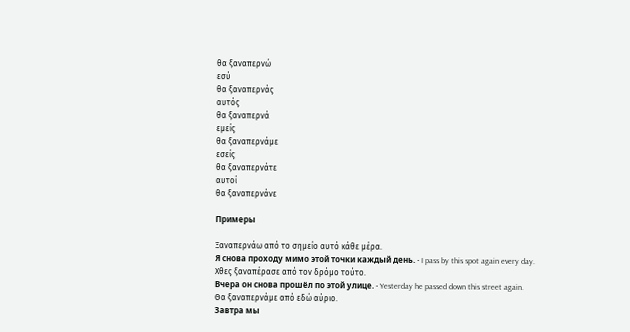θα ξαναπερνώ
εσύ
θα ξαναπερνάς
αυτός
θα ξαναπερνά
εμείς
θα ξαναπερνάμε
εσείς
θα ξαναπερνάτε
αυτοί
θα ξαναπερνάνε

Примеры

Ξαναπερνάω από το σημείο αυτό κάθε μέρα.
Я снова проходу мимо этой точки каждый день. · I pass by this spot again every day.
Χθες ξαναπέρασε από τον δρόμο τούτο.
Вчера он снова прошёл по этой улице. · Yesterday he passed down this street again.
Θα ξαναπερνάμε από εδώ αύριο.
Завтра мы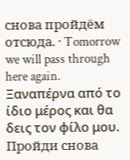снова пройдём отсюда. · Tomorrow we will pass through here again.
Ξαναπέρνα από το ίδιο μέρος και θα δεις τον φίλο μου.
Пройди снова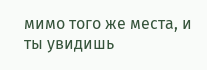мимо того же места, и ты увидишь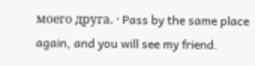моего друга. · Pass by the same place again, and you will see my friend.